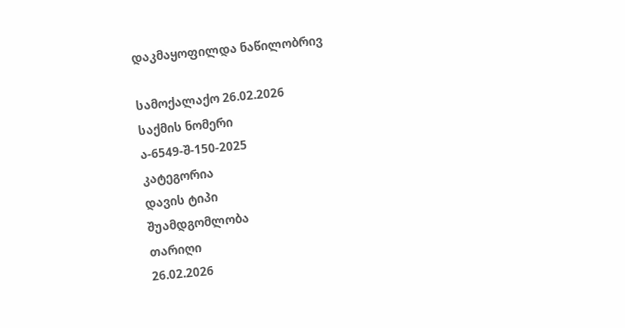დაკმაყოფილდა ნაწილობრივ

სამოქალაქო 26.02.2026
საქმის ნომერი
ა-6549-შ-150-2025
კატეგორია
დავის ტიპი
შუამდგომლობა
თარიღი
26.02.2026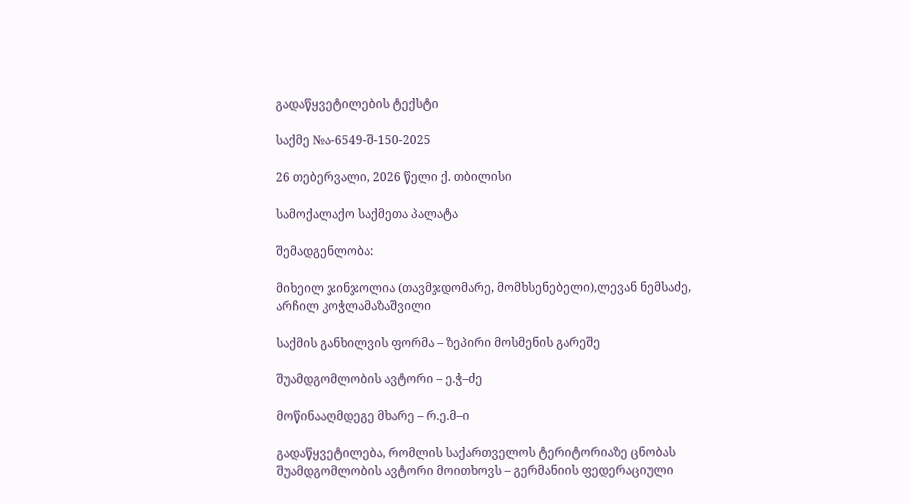გადაწყვეტილების ტექსტი

საქმე №ა-6549-შ-150-2025

26 თებერვალი, 2026 წელი ქ. თბილისი

სამოქალაქო საქმეთა პალატა

შემადგენლობა:

მიხეილ ჯინჯოლია (თავმჯდომარე, მომხსენებელი),ლევან ნემსაძე, არჩილ კოჭლამაზაშვილი

საქმის განხილვის ფორმა – ზეპირი მოსმენის გარეშე

შუამდგომლობის ავტორი – ე.ჭ–ძე

მოწინააღმდეგე მხარე – რ.ე.მ–ი

გადაწყვეტილება, რომლის საქართველოს ტერიტორიაზე ცნობას შუამდგომლობის ავტორი მოითხოვს – გერმანიის ფედერაციული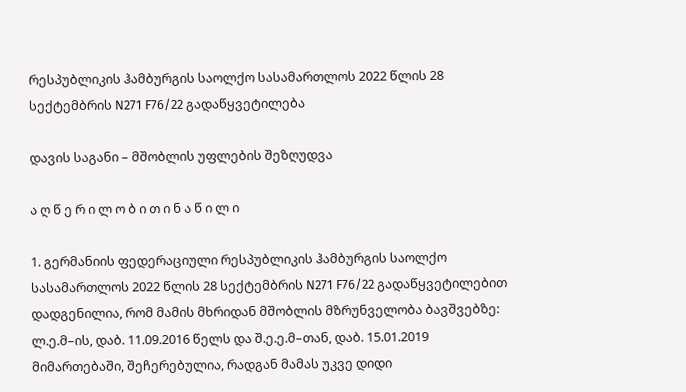რესპუბლიკის ჰამბურგის საოლქო სასამართლოს 2022 წლის 28 სექტემბრის N271 F76/22 გადაწყვეტილება

დავის საგანი – მშობლის უფლების შეზღუდვა

ა ღ წ ე რ ი ლ ო ბ ი თ ი ნ ა წ ი ლ ი

1. გერმანიის ფედერაციული რესპუბლიკის ჰამბურგის საოლქო სასამართლოს 2022 წლის 28 სექტემბრის N271 F76/22 გადაწყვეტილებით დადგენილია, რომ მამის მხრიდან მშობლის მზრუნველობა ბავშვებზე: ლ.ე.მ–ის, დაბ. 11.09.2016 წელს და შ.ე.ე.მ–თან, დაბ. 15.01.2019 მიმართებაში, შეჩერებულია, რადგან მამას უკვე დიდი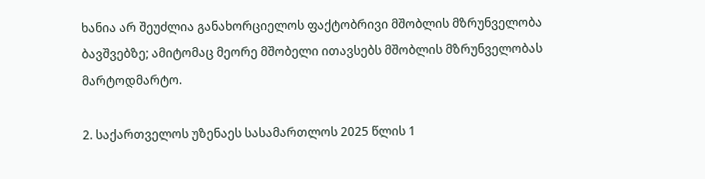ხანია არ შეუძლია განახორციელოს ფაქტობრივი მშობლის მზრუნველობა ბავშვებზე; ამიტომაც მეორე მშობელი ითავსებს მშობლის მზრუნველობას მარტოდმარტო.

2. საქართველოს უზენაეს სასამართლოს 2025 წლის 1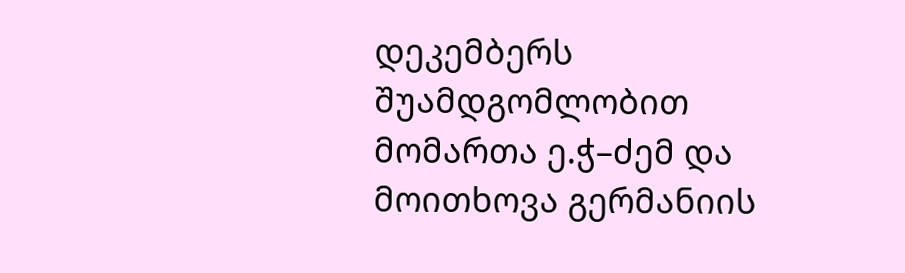დეკემბერს შუამდგომლობით მომართა ე.ჭ–ძემ და მოითხოვა გერმანიის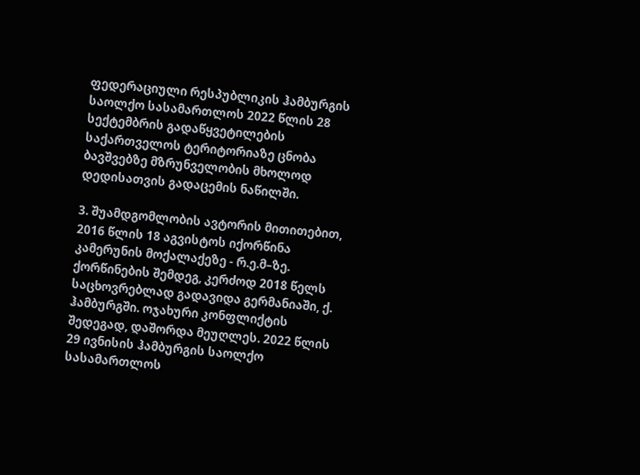ფედერაციული რესპუბლიკის ჰამბურგის საოლქო სასამართლოს 2022 წლის 28 სექტემბრის გადაწყვეტილების საქართველოს ტერიტორიაზე ცნობა ბავშვებზე მზრუნველობის მხოლოდ დედისათვის გადაცემის ნაწილში.

3. შუამდგომლობის ავტორის მითითებით, 2016 წლის 18 აგვისტოს იქორწინა კამერუნის მოქალაქეზე - რ.ე.მ–ზე. ქორწინების შემდეგ, კერძოდ 2018 წელს საცხოვრებლად გადავიდა გერმანიაში, ქ. ჰამბურგში. ოჯახური კონფლიქტის შედეგად, დაშორდა მეუღლეს. 2022 წლის 29 ივნისის ჰამბურგის საოლქო სასამართლოს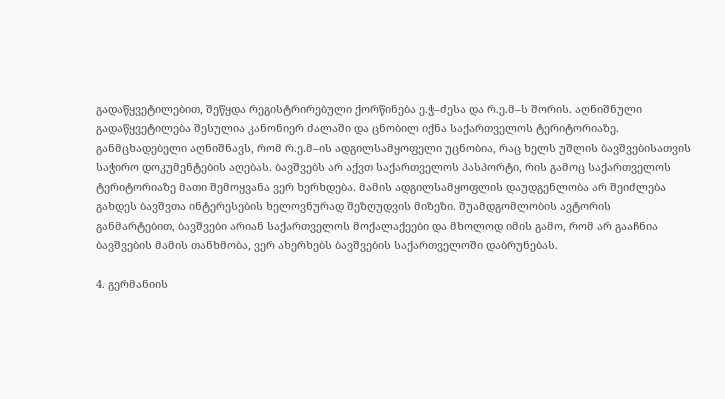გადაწყვეტილებით, შეწყდა რეგისტრირებული ქორწინება ე.ჭ–ძესა და რ.ე.მ–ს შორის. აღნიშნული გადაწყვეტილება შესულია კანონიერ ძალაში და ცნობილ იქნა საქართველოს ტერიტორიაზე. განმცხადებელი აღნიშნავს, რომ რ.ე.მ–ის ადგილსამყოფელი უცნობია, რაც ხელს უშლის ბავშვებისათვის საჭირო დოკუმენტების აღებას. ბავშვებს არ აქვთ საქართველოს პასპორტი, რის გამოც საქართველოს ტერიტორიაზე მათი შემოყვანა ვერ ხერხდება. მამის ადგილსამყოფლის დაუდგენლობა არ შეიძლება გახდეს ბავშვთა ინტერესების ხელოვნურად შეზღუდვის მიზეზი. შუამდგომლობის ავტორის განმარტებით, ბავშვები არიან საქართველოს მოქალაქეები და მხოლოდ იმის გამო, რომ არ გააჩნია ბავშვების მამის თანხმობა, ვერ ახერხებს ბავშვების საქართველოში დაბრუნებას.

4. გერმანიის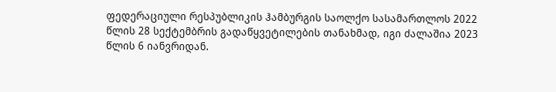ფედერაციული რესპუბლიკის ჰამბურგის საოლქო სასამართლოს 2022 წლის 28 სექტემბრის გადაწყვეტილების თანახმად, იგი ძალაშია 2023 წლის 6 იანვრიდან.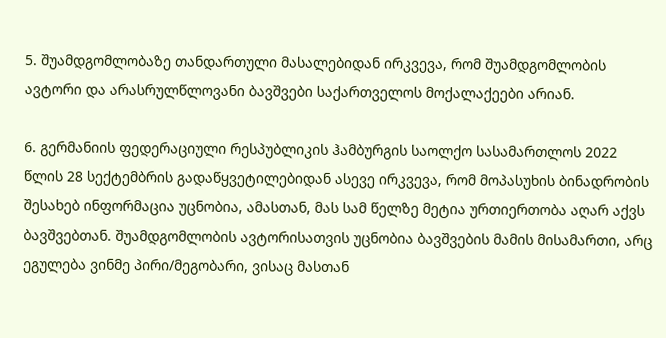5. შუამდგომლობაზე თანდართული მასალებიდან ირკვევა, რომ შუამდგომლობის ავტორი და არასრულწლოვანი ბავშვები საქართველოს მოქალაქეები არიან.

6. გერმანიის ფედერაციული რესპუბლიკის ჰამბურგის საოლქო სასამართლოს 2022 წლის 28 სექტემბრის გადაწყვეტილებიდან ასევე ირკვევა, რომ მოპასუხის ბინადრობის შესახებ ინფორმაცია უცნობია, ამასთან, მას სამ წელზე მეტია ურთიერთობა აღარ აქვს ბავშვებთან. შუამდგომლობის ავტორისათვის უცნობია ბავშვების მამის მისამართი, არც ეგულება ვინმე პირი/მეგობარი, ვისაც მასთან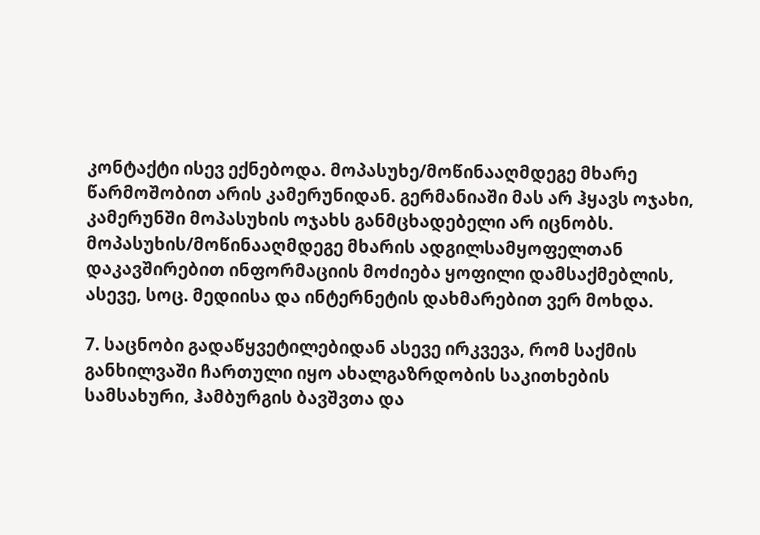კონტაქტი ისევ ექნებოდა. მოპასუხე/მოწინააღმდეგე მხარე წარმოშობით არის კამერუნიდან. გერმანიაში მას არ ჰყავს ოჯახი, კამერუნში მოპასუხის ოჯახს განმცხადებელი არ იცნობს. მოპასუხის/მოწინააღმდეგე მხარის ადგილსამყოფელთან დაკავშირებით ინფორმაციის მოძიება ყოფილი დამსაქმებლის, ასევე, სოც. მედიისა და ინტერნეტის დახმარებით ვერ მოხდა.

7. საცნობი გადაწყვეტილებიდან ასევე ირკვევა, რომ საქმის განხილვაში ჩართული იყო ახალგაზრდობის საკითხების სამსახური, ჰამბურგის ბავშვთა და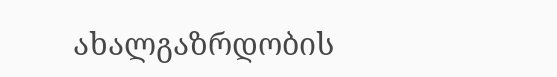ახალგაზრდობის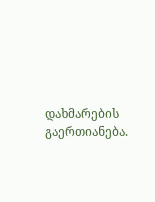დახმარების გაერთიანება.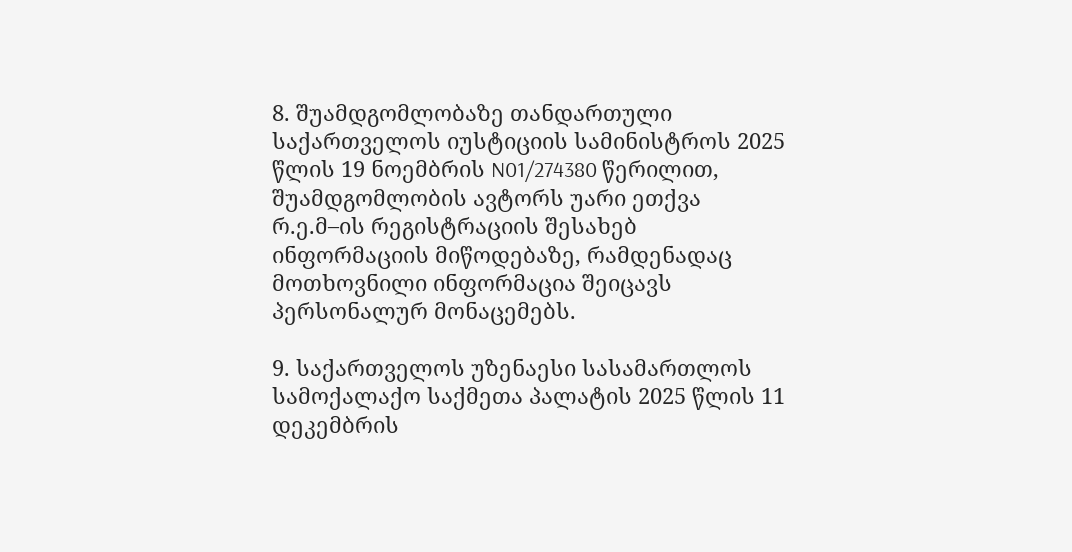8. შუამდგომლობაზე თანდართული საქართველოს იუსტიციის სამინისტროს 2025 წლის 19 ნოემბრის N01/274380 წერილით, შუამდგომლობის ავტორს უარი ეთქვა რ.ე.მ–ის რეგისტრაციის შესახებ ინფორმაციის მიწოდებაზე, რამდენადაც მოთხოვნილი ინფორმაცია შეიცავს პერსონალურ მონაცემებს.

9. საქართველოს უზენაესი სასამართლოს სამოქალაქო საქმეთა პალატის 2025 წლის 11 დეკემბრის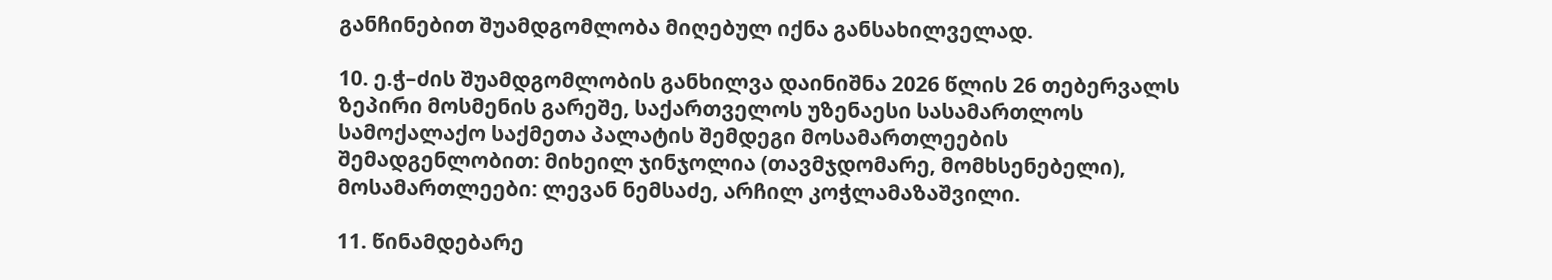განჩინებით შუამდგომლობა მიღებულ იქნა განსახილველად.

10. ე.ჭ–ძის შუამდგომლობის განხილვა დაინიშნა 2026 წლის 26 თებერვალს ზეპირი მოსმენის გარეშე, საქართველოს უზენაესი სასამართლოს სამოქალაქო საქმეთა პალატის შემდეგი მოსამართლეების შემადგენლობით: მიხეილ ჯინჯოლია (თავმჯდომარე, მომხსენებელი), მოსამართლეები: ლევან ნემსაძე, არჩილ კოჭლამაზაშვილი.

11. წინამდებარე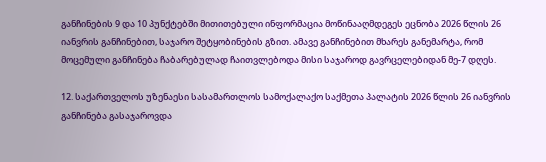განჩინების 9 და 10 პუნქტებში მითითებული ინფორმაცია მოწინააღმდეგეს ეცნობა 2026 წლის 26 იანვრის განჩინებით, საჯარო შეტყობინების გზით. ამავე განჩინებით მხარეს განემარტა, რომ მოცემული განჩინება ჩაბარებულად ჩაითვლებოდა მისი საჯაროდ გავრცელებიდან მე-7 დღეს.

12. საქართველოს უზენაესი სასამართლოს სამოქალაქო საქმეთა პალატის 2026 წლის 26 იანვრის განჩინება გასაჯაროვდა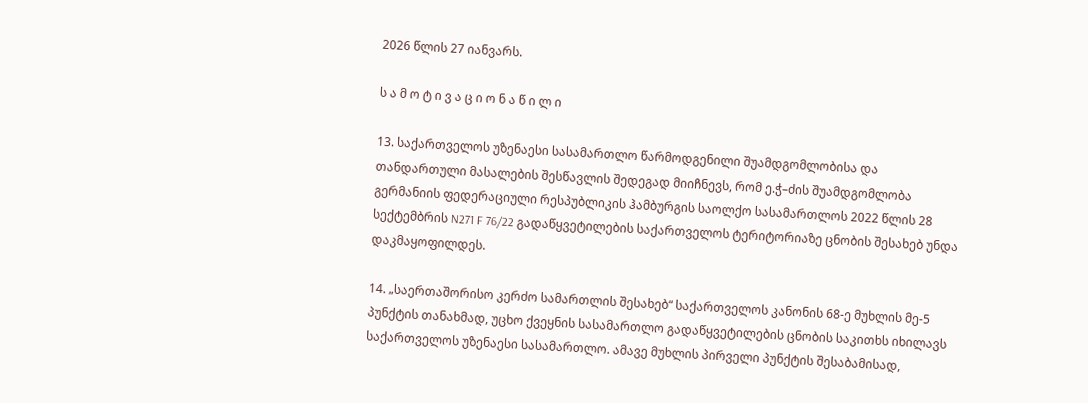2026 წლის 27 იანვარს.

ს ა მ ო ტ ი ვ ა ც ი ო ნ ა წ ი ლ ი

13. საქართველოს უზენაესი სასამართლო წარმოდგენილი შუამდგომლობისა და თანდართული მასალების შესწავლის შედეგად მიიჩნევს, რომ ე.ჭ–ძის შუამდგომლობა გერმანიის ფედერაციული რესპუბლიკის ჰამბურგის საოლქო სასამართლოს 2022 წლის 28 სექტემბრის N271 F 76/22 გადაწყვეტილების საქართველოს ტერიტორიაზე ცნობის შესახებ უნდა დაკმაყოფილდეს.

14. „საერთაშორისო კერძო სამართლის შესახებ“ საქართველოს კანონის 68-ე მუხლის მე-5 პუნქტის თანახმად, უცხო ქვეყნის სასამართლო გადაწყვეტილების ცნობის საკითხს იხილავს საქართველოს უზენაესი სასამართლო. ამავე მუხლის პირველი პუნქტის შესაბამისად,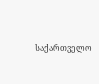საქართველო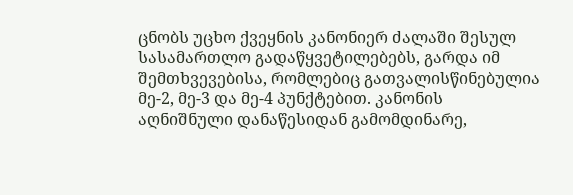ცნობს უცხო ქვეყნის კანონიერ ძალაში შესულ სასამართლო გადაწყვეტილებებს, გარდა იმ შემთხვევებისა, რომლებიც გათვალისწინებულია მე-2, მე-3 და მე-4 პუნქტებით. კანონის აღნიშნული დანაწესიდან გამომდინარე,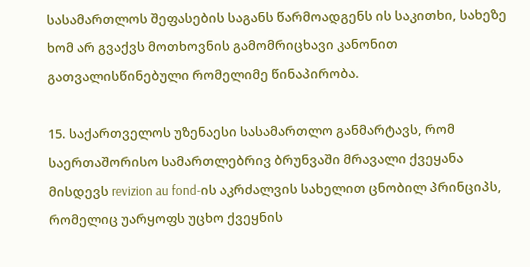სასამართლოს შეფასების საგანს წარმოადგენს ის საკითხი, სახეზე ხომ არ გვაქვს მოთხოვნის გამომრიცხავი კანონით გათვალისწინებული რომელიმე წინაპირობა.

15. საქართველოს უზენაესი სასამართლო განმარტავს, რომ საერთაშორისო სამართლებრივ ბრუნვაში მრავალი ქვეყანა მისდევს revizion au fond-ის აკრძალვის სახელით ცნობილ პრინციპს, რომელიც უარყოფს უცხო ქვეყნის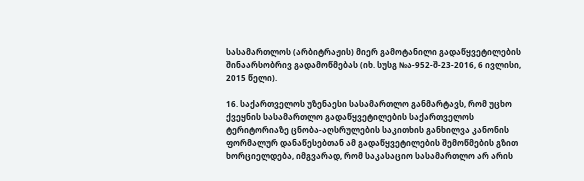სასამართლოს (არბიტრაჟის) მიერ გამოტანილი გადაწყვეტილების შინაარსობრივ გადამოწმებას (იხ. სუსგ №ა-952-შ-23-2016, 6 ივლისი, 2015 წელი).

16. საქართველოს უზენაესი სასამართლო განმარტავს, რომ უცხო ქვეყნის სასამართლო გადაწყვეტილების საქართველოს ტერიტორიაზე ცნობა-აღსრულების საკითხის განხილვა კანონის ფორმალურ დანაწესებთან ამ გადაწყვეტილების შემოწმების გზით ხორციელდება, იმგვარად, რომ საკასაციო სასამართლო არ არის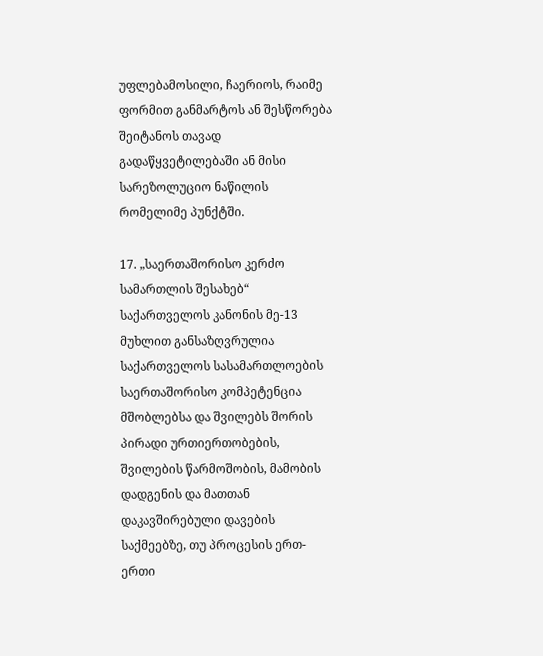უფლებამოსილი, ჩაერიოს, რაიმე ფორმით განმარტოს ან შესწორება შეიტანოს თავად გადაწყვეტილებაში ან მისი სარეზოლუციო ნაწილის რომელიმე პუნქტში.

17. „საერთაშორისო კერძო სამართლის შესახებ“ საქართველოს კანონის მე-13 მუხლით განსაზღვრულია საქართველოს სასამართლოების საერთაშორისო კომპეტენცია მშობლებსა და შვილებს შორის პირადი ურთიერთობების, შვილების წარმოშობის, მამობის დადგენის და მათთან დაკავშირებული დავების საქმეებზე, თუ პროცესის ერთ-ერთი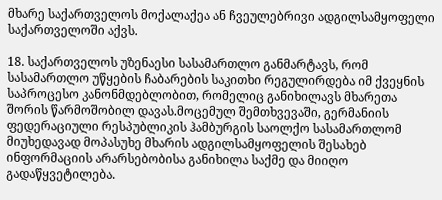მხარე საქართველოს მოქალაქეა ან ჩვეულებრივი ადგილსამყოფელი საქართველოში აქვს.

18. საქართველოს უზენაესი სასამართლო განმარტავს, რომ სასამართლო უწყების ჩაბარების საკითხი რეგულირდება იმ ქვეყნის საპროცესო კანონმდებლობით, რომელიც განიხილავს მხარეთა შორის წარმოშობილ დავას.მოცემულ შემთხვევაში, გერმანიის ფედერაციული რესპუბლიკის ჰამბურგის საოლქო სასამართლომ მიუხედავად მოპასუხე მხარის ადგილსამყოფელის შესახებ ინფორმაციის არარსებობისა განიხილა საქმე და მიიღო გადაწყვეტილება.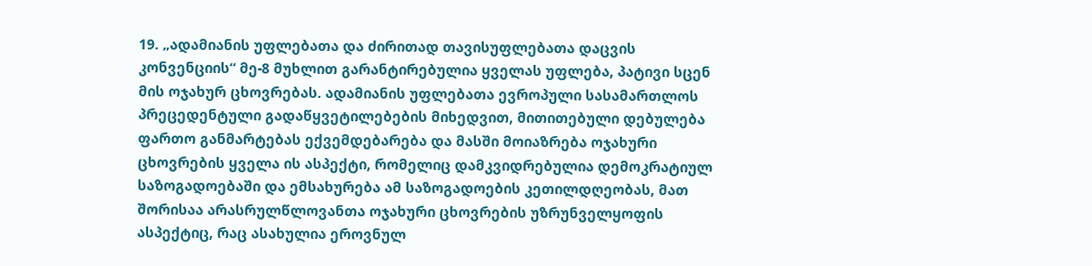19. „ადამიანის უფლებათა და ძირითად თავისუფლებათა დაცვის კონვენციის“ მე-8 მუხლით გარანტირებულია ყველას უფლება, პატივი სცენ მის ოჯახურ ცხოვრებას. ადამიანის უფლებათა ევროპული სასამართლოს პრეცედენტული გადაწყვეტილებების მიხედვით, მითითებული დებულება ფართო განმარტებას ექვემდებარება და მასში მოიაზრება ოჯახური ცხოვრების ყველა ის ასპექტი, რომელიც დამკვიდრებულია დემოკრატიულ საზოგადოებაში და ემსახურება ამ საზოგადოების კეთილდღეობას, მათ შორისაა არასრულწლოვანთა ოჯახური ცხოვრების უზრუნველყოფის ასპექტიც, რაც ასახულია ეროვნულ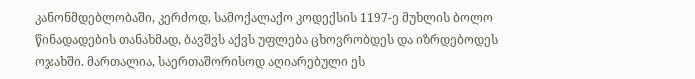კანონმდებლობაში, კერძოდ, სამოქალაქო კოდექსის 1197-ე მუხლის ბოლო წინადადების თანახმად, ბავშვს აქვს უფლება ცხოვრობდეს და იზრდებოდეს ოჯახში. მართალია, საერთაშორისოდ აღიარებული ეს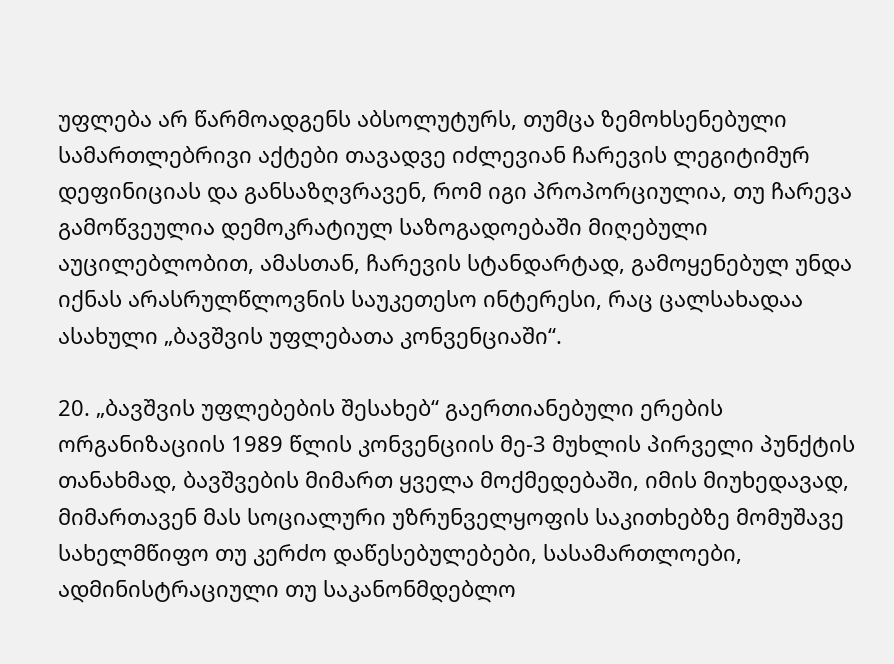უფლება არ წარმოადგენს აბსოლუტურს, თუმცა ზემოხსენებული სამართლებრივი აქტები თავადვე იძლევიან ჩარევის ლეგიტიმურ დეფინიციას და განსაზღვრავენ, რომ იგი პროპორციულია, თუ ჩარევა გამოწვეულია დემოკრატიულ საზოგადოებაში მიღებული აუცილებლობით, ამასთან, ჩარევის სტანდარტად, გამოყენებულ უნდა იქნას არასრულწლოვნის საუკეთესო ინტერესი, რაც ცალსახადაა ასახული „ბავშვის უფლებათა კონვენციაში“.

20. „ბავშვის უფლებების შესახებ“ გაერთიანებული ერების ორგანიზაციის 1989 წლის კონვენციის მე-3 მუხლის პირველი პუნქტის თანახმად, ბავშვების მიმართ ყველა მოქმედებაში, იმის მიუხედავად, მიმართავენ მას სოციალური უზრუნველყოფის საკითხებზე მომუშავე სახელმწიფო თუ კერძო დაწესებულებები, სასამართლოები, ადმინისტრაციული თუ საკანონმდებლო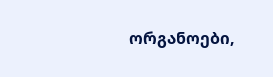ორგანოები,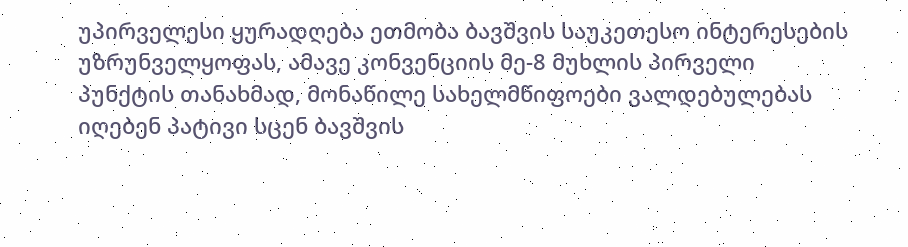უპირველესი ყურადღება ეთმობა ბავშვის საუკეთესო ინტერესების უზრუნველყოფას, ამავე კონვენციის მე-8 მუხლის პირველი პუნქტის თანახმად, მონაწილე სახელმწიფოები ვალდებულებას იღებენ პატივი სცენ ბავშვის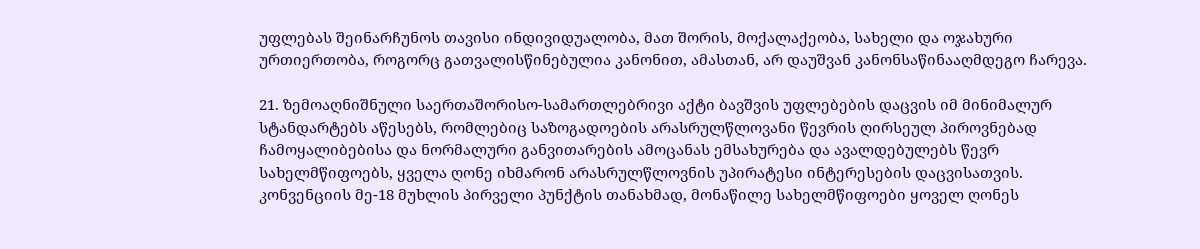უფლებას შეინარჩუნოს თავისი ინდივიდუალობა, მათ შორის, მოქალაქეობა, სახელი და ოჯახური ურთიერთობა, როგორც გათვალისწინებულია კანონით, ამასთან, არ დაუშვან კანონსაწინააღმდეგო ჩარევა.

21. ზემოაღნიშნული საერთაშორისო-სამართლებრივი აქტი ბავშვის უფლებების დაცვის იმ მინიმალურ სტანდარტებს აწესებს, რომლებიც საზოგადოების არასრულწლოვანი წევრის ღირსეულ პიროვნებად ჩამოყალიბებისა და ნორმალური განვითარების ამოცანას ემსახურება და ავალდებულებს წევრ სახელმწიფოებს, ყველა ღონე იხმარონ არასრულწლოვნის უპირატესი ინტერესების დაცვისათვის. კონვენციის მე-18 მუხლის პირველი პუნქტის თანახმად, მონაწილე სახელმწიფოები ყოველ ღონეს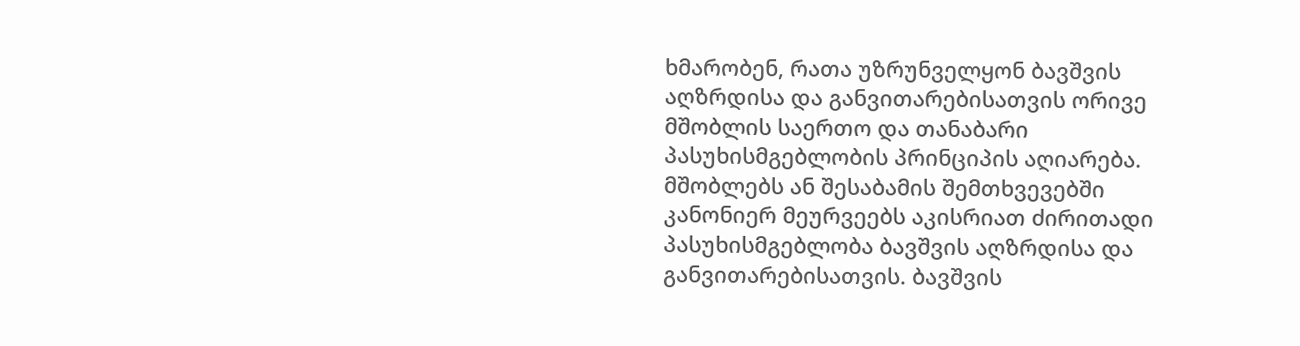ხმარობენ, რათა უზრუნველყონ ბავშვის აღზრდისა და განვითარებისათვის ორივე მშობლის საერთო და თანაბარი პასუხისმგებლობის პრინციპის აღიარება. მშობლებს ან შესაბამის შემთხვევებში კანონიერ მეურვეებს აკისრიათ ძირითადი პასუხისმგებლობა ბავშვის აღზრდისა და განვითარებისათვის. ბავშვის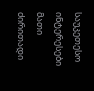საუკეთესო ინტერესები მათი ძირითადი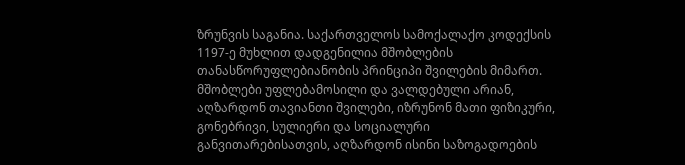ზრუნვის საგანია. საქართველოს სამოქალაქო კოდექსის 1197-ე მუხლით დადგენილია მშობლების თანასწორუფლებიანობის პრინციპი შვილების მიმართ. მშობლები უფლებამოსილი და ვალდებული არიან, აღზარდონ თავიანთი შვილები, იზრუნონ მათი ფიზიკური, გონებრივი, სულიერი და სოციალური განვითარებისათვის, აღზარდონ ისინი საზოგადოების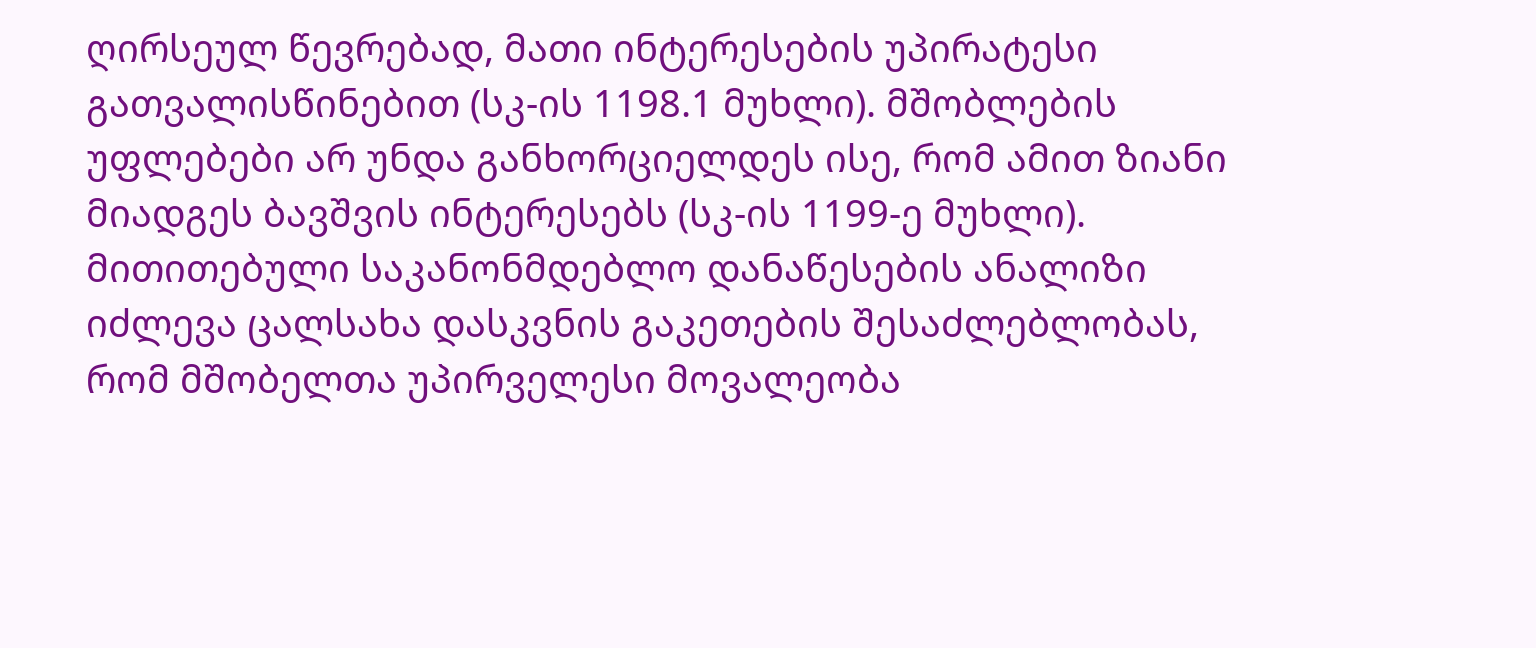ღირსეულ წევრებად, მათი ინტერესების უპირატესი გათვალისწინებით (სკ-ის 1198.1 მუხლი). მშობლების უფლებები არ უნდა განხორციელდეს ისე, რომ ამით ზიანი მიადგეს ბავშვის ინტერესებს (სკ-ის 1199-ე მუხლი). მითითებული საკანონმდებლო დანაწესების ანალიზი იძლევა ცალსახა დასკვნის გაკეთების შესაძლებლობას, რომ მშობელთა უპირველესი მოვალეობა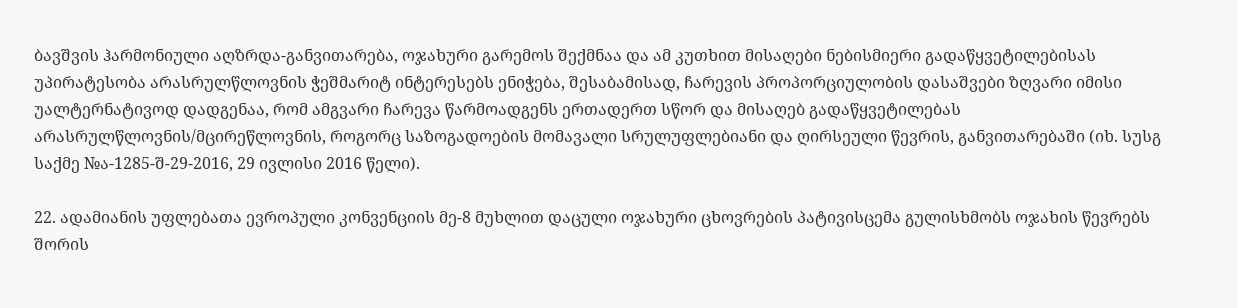ბავშვის ჰარმონიული აღზრდა-განვითარება, ოჯახური გარემოს შექმნაა და ამ კუთხით მისაღები ნებისმიერი გადაწყვეტილებისას უპირატესობა არასრულწლოვნის ჭეშმარიტ ინტერესებს ენიჭება, შესაბამისად, ჩარევის პროპორციულობის დასაშვები ზღვარი იმისი უალტერნატივოდ დადგენაა, რომ ამგვარი ჩარევა წარმოადგენს ერთადერთ სწორ და მისაღებ გადაწყვეტილებას არასრულწლოვნის/მცირეწლოვნის, როგორც საზოგადოების მომავალი სრულუფლებიანი და ღირსეული წევრის, განვითარებაში (იხ. სუსგ საქმე №ა-1285-შ-29-2016, 29 ივლისი 2016 წელი).

22. ადამიანის უფლებათა ევროპული კონვენციის მე-8 მუხლით დაცული ოჯახური ცხოვრების პატივისცემა გულისხმობს ოჯახის წევრებს შორის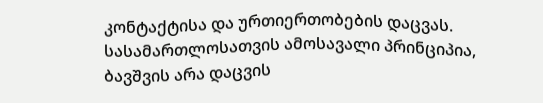კონტაქტისა და ურთიერთობების დაცვას. სასამართლოსათვის ამოსავალი პრინციპია, ბავშვის არა დაცვის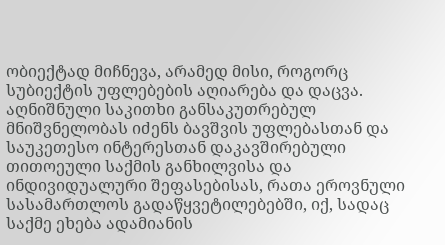ობიექტად მიჩნევა, არამედ მისი, როგორც სუბიექტის უფლებების აღიარება და დაცვა. აღნიშნული საკითხი განსაკუთრებულ მნიშვნელობას იძენს ბავშვის უფლებასთან და საუკეთესო ინტერესთან დაკავშირებული თითოეული საქმის განხილვისა და ინდივიდუალური შეფასებისას, რათა ეროვნული სასამართლოს გადაწყვეტილებებში, იქ, სადაც საქმე ეხება ადამიანის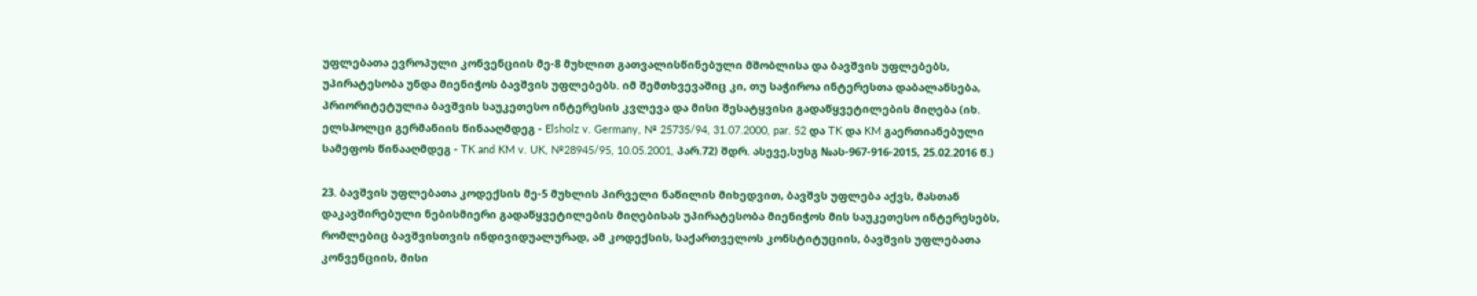უფლებათა ევროპული კონვენციის მე-8 მუხლით გათვალისწინებული მშობლისა და ბავშვის უფლებებს, უპირატესობა უნდა მიენიჭოს ბავშვის უფლებებს. იმ შემთხვევაშიც კი, თუ საჭიროა ინტერესთა დაბალანსება, პრიორიტეტულია ბავშვის საუკეთესო ინტერესის კვლევა და მისი შესატყვისი გადაწყვეტილების მიღება (იხ. ელსჰოლცი გერმანიის წინააღმდეგ - Elsholz v. Germany, № 25735/94, 31.07.2000, par. 52 და TK და KM გაერთიანებული სამეფოს წინააღმდეგ - TK and KM v. UK, №28945/95, 10.05.2001, პარ.72) შდრ. ასევე,სუსგ №ას-967-916-2015, 25.02.2016 წ.)

23. ბავშვის უფლებათა კოდექსის მე-5 მუხლის პირველი ნაწილის მიხედვით, ბავშვს უფლება აქვს, მასთან დაკავშირებული ნებისმიერი გადაწყვეტილების მიღებისას უპირატესობა მიენიჭოს მის საუკეთესო ინტერესებს, რომლებიც ბავშვისთვის ინდივიდუალურად, ამ კოდექსის, საქართველოს კონსტიტუციის, ბავშვის უფლებათა კონვენციის, მისი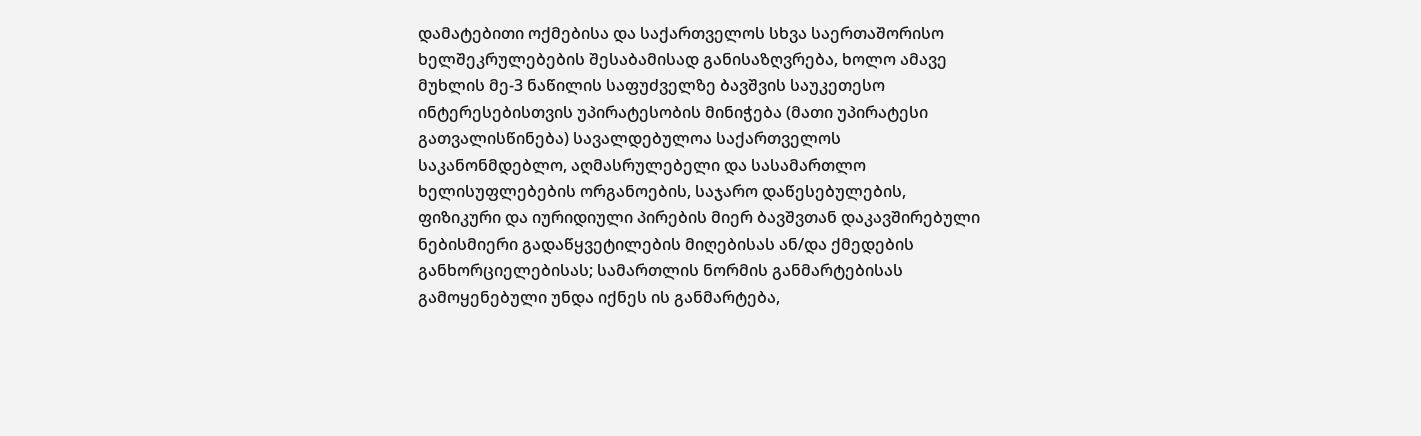დამატებითი ოქმებისა და საქართველოს სხვა საერთაშორისო ხელშეკრულებების შესაბამისად განისაზღვრება, ხოლო ამავე მუხლის მე-3 ნაწილის საფუძველზე ბავშვის საუკეთესო ინტერესებისთვის უპირატესობის მინიჭება (მათი უპირატესი გათვალისწინება) სავალდებულოა საქართველოს საკანონმდებლო, აღმასრულებელი და სასამართლო ხელისუფლებების ორგანოების, საჯარო დაწესებულების, ფიზიკური და იურიდიული პირების მიერ ბავშვთან დაკავშირებული ნებისმიერი გადაწყვეტილების მიღებისას ან/და ქმედების განხორციელებისას; სამართლის ნორმის განმარტებისას გამოყენებული უნდა იქნეს ის განმარტება,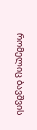რომელიც ბავშვის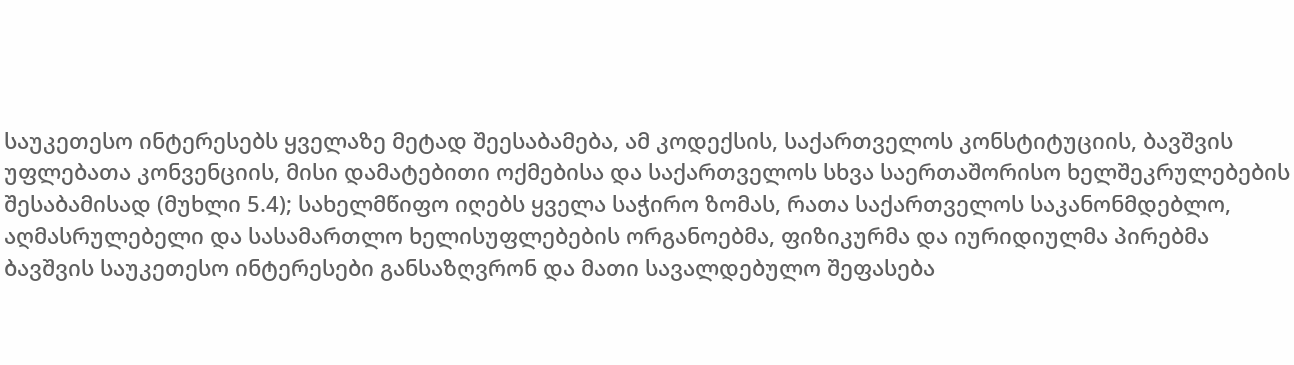საუკეთესო ინტერესებს ყველაზე მეტად შეესაბამება, ამ კოდექსის, საქართველოს კონსტიტუციის, ბავშვის უფლებათა კონვენციის, მისი დამატებითი ოქმებისა და საქართველოს სხვა საერთაშორისო ხელშეკრულებების შესაბამისად (მუხლი 5.4); სახელმწიფო იღებს ყველა საჭირო ზომას, რათა საქართველოს საკანონმდებლო, აღმასრულებელი და სასამართლო ხელისუფლებების ორგანოებმა, ფიზიკურმა და იურიდიულმა პირებმა ბავშვის საუკეთესო ინტერესები განსაზღვრონ და მათი სავალდებულო შეფასება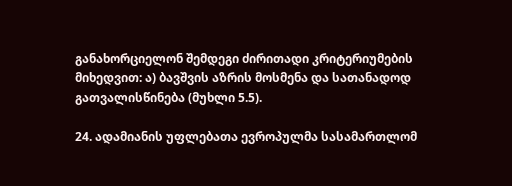განახორციელონ შემდეგი ძირითადი კრიტერიუმების მიხედვით: ა) ბავშვის აზრის მოსმენა და სათანადოდ გათვალისწინება (მუხლი 5.5).

24. ადამიანის უფლებათა ევროპულმა სასამართლომ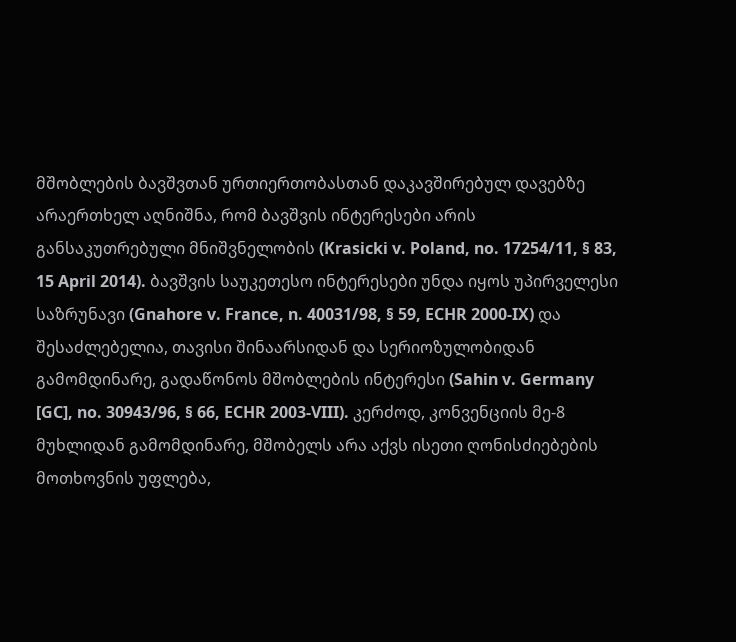მშობლების ბავშვთან ურთიერთობასთან დაკავშირებულ დავებზე არაერთხელ აღნიშნა, რომ ბავშვის ინტერესები არის განსაკუთრებული მნიშვნელობის (Krasicki v. Poland, no. 17254/11, § 83, 15 April 2014). ბავშვის საუკეთესო ინტერესები უნდა იყოს უპირველესი საზრუნავი (Gnahore v. France, n. 40031/98, § 59, ECHR 2000-IX) და შესაძლებელია, თავისი შინაარსიდან და სერიოზულობიდან გამომდინარე, გადაწონოს მშობლების ინტერესი (Sahin v. Germany [GC], no. 30943/96, § 66, ECHR 2003-VIII). კერძოდ, კონვენციის მე-8 მუხლიდან გამომდინარე, მშობელს არა აქვს ისეთი ღონისძიებების მოთხოვნის უფლება,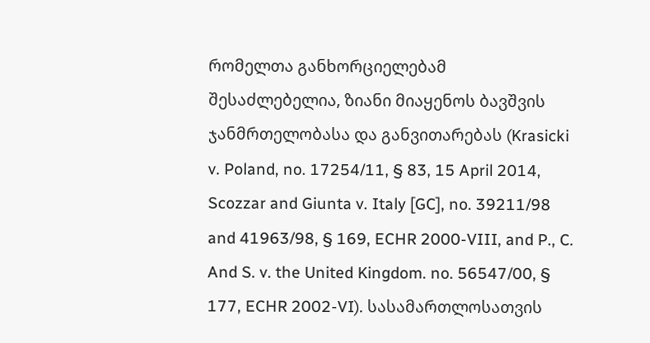რომელთა განხორციელებამ შესაძლებელია, ზიანი მიაყენოს ბავშვის ჯანმრთელობასა და განვითარებას (Krasicki v. Poland, no. 17254/11, § 83, 15 April 2014, Scozzar and Giunta v. Italy [GC], no. 39211/98 and 41963/98, § 169, ECHR 2000-VIII, and P., C. And S. v. the United Kingdom. no. 56547/00, § 177, ECHR 2002-VI). სასამართლოსათვის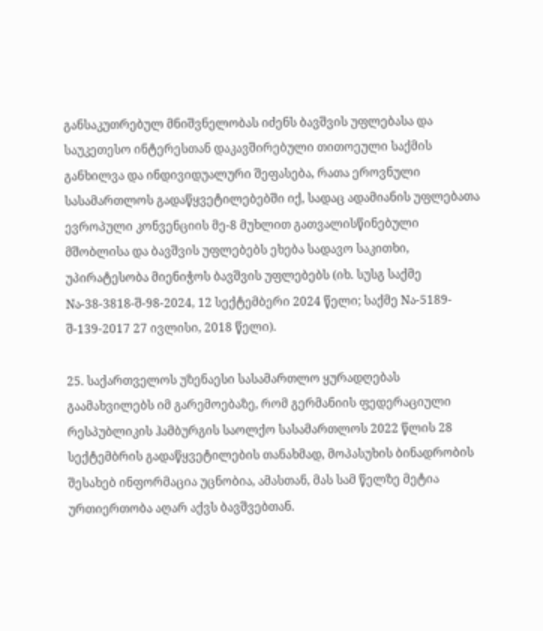განსაკუთრებულ მნიშვნელობას იძენს ბავშვის უფლებასა და საუკეთესო ინტერესთან დაკავშირებული თითოეული საქმის განხილვა და ინდივიდუალური შეფასება, რათა ეროვნული სასამართლოს გადაწყვეტილებებში იქ, სადაც ადამიანის უფლებათა ევროპული კონვენციის მე-8 მუხლით გათვალისწინებული მშობლისა და ბავშვის უფლებებს ეხება სადავო საკითხი, უპირატესობა მიენიჭოს ბავშვის უფლებებს (იხ. სუსგ საქმე Nა-38-3818-შ-98-2024, 12 სექტემბერი 2024 წელი; საქმე Nა-5189-შ-139-2017 27 ივლისი, 2018 წელი).

25. საქართველოს უზენაესი სასამართლო ყურადღებას გაამახვილებს იმ გარემოებაზე, რომ გერმანიის ფედერაციული რესპუბლიკის ჰამბურგის საოლქო სასამართლოს 2022 წლის 28 სექტემბრის გადაწყვეტილების თანახმად, მოპასუხის ბინადრობის შესახებ ინფორმაცია უცნობია, ამასთან, მას სამ წელზე მეტია ურთიერთობა აღარ აქვს ბავშვებთან.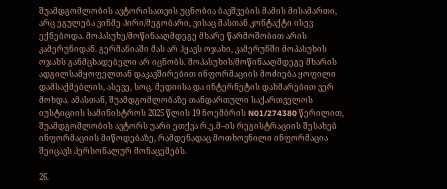შუამდგომლობის ავტორისათვის უცნობია ბავშვების მამის მისამართი, არც ეგულება ვინმე პირი/მეგობარი, ვისაც მასთან კონტაქტი ისევ ექნებოდა. მოპასუხე/მოწინააღმდეგე მხარე წარმოშობით არის კამერუნიდან. გერმანიაში მას არ ჰყავს ოჯახი, კამერუნში მოპასუხის ოჯახს განმცხადებელი არ იცნობს. მოპასუხის/მოწინააღმდეგე მხარის ადგილსამყოფელთან დაკავშირებით ინფორმაციის მოძიება ყოფილი დამსაქმებლის, ასევე, სოც. მედიისა და ინტერნეტის დახმარებით ვერ მოხდა. ამასთან, შუამდგომლობაზე თანდართული საქართველოს იუსტიციის სამინისტროს 2025 წლის 19 ნოემბრის N01/274380 წერილით, შუამდგომლობის ავტორს უარი ეთქვა რ.ე.მ–ის რეგისტრაციის შესახებ ინფორმაციის მიწოდებაზე, რამდენადაც მოთხოვნილი ინფორმაცია შეიცავს პერსონალურ მონაცემებს.

26.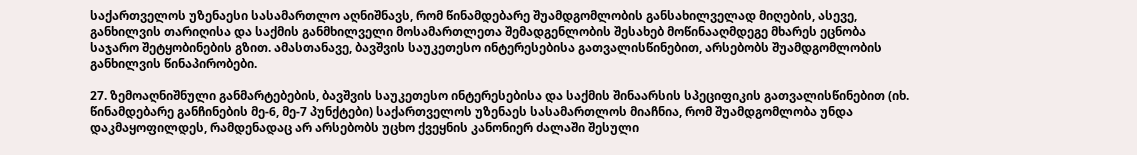საქართველოს უზენაესი სასამართლო აღნიშნავს, რომ წინამდებარე შუამდგომლობის განსახილველად მიღების, ასევე, განხილვის თარიღისა და საქმის განმხილველი მოსამართლეთა შემადგენლობის შესახებ მოწინააღმდეგე მხარეს ეცნობა საჯარო შეტყობინების გზით. ამასთანავე, ბავშვის საუკეთესო ინტერესებისა გათვალისწინებით, არსებობს შუამდგომლობის განხილვის წინაპირობები.

27. ზემოაღნიშნული განმარტებების, ბავშვის საუკეთესო ინტერესებისა და საქმის შინაარსის სპეციფიკის გათვალისწინებით (იხ. წინამდებარე განჩინების მე-6, მე-7 პუნქტები) საქართველოს უზენაეს სასამართლოს მიაჩნია, რომ შუამდგომლობა უნდა დაკმაყოფილდეს, რამდენადაც არ არსებობს უცხო ქვეყნის კანონიერ ძალაში შესული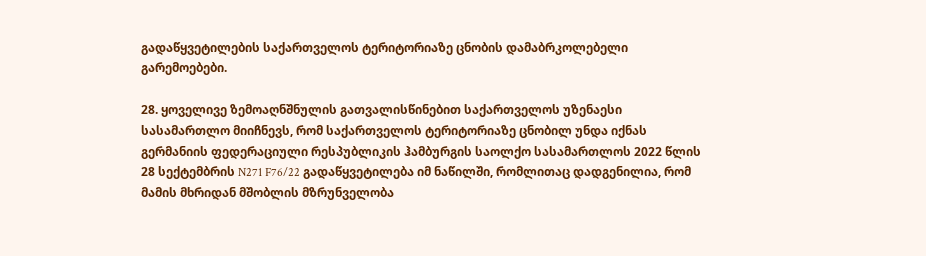გადაწყვეტილების საქართველოს ტერიტორიაზე ცნობის დამაბრკოლებელი გარემოებები.

28. ყოველივე ზემოაღნშნულის გათვალისწინებით საქართველოს უზენაესი სასამართლო მიიჩნევს, რომ საქართველოს ტერიტორიაზე ცნობილ უნდა იქნას გერმანიის ფედერაციული რესპუბლიკის ჰამბურგის საოლქო სასამართლოს 2022 წლის 28 სექტემბრის N271 F76/22 გადაწყვეტილება იმ ნაწილში, რომლითაც დადგენილია, რომ მამის მხრიდან მშობლის მზრუნველობა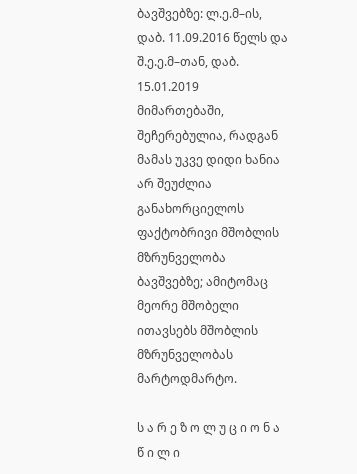ბავშვებზე: ლ.ე.მ–ის, დაბ. 11.09.2016 წელს და შ.ე.ე.მ–თან, დაბ. 15.01.2019 მიმართებაში, შეჩერებულია, რადგან მამას უკვე დიდი ხანია არ შეუძლია განახორციელოს ფაქტობრივი მშობლის მზრუნველობა ბავშვებზე; ამიტომაც მეორე მშობელი ითავსებს მშობლის მზრუნველობას მარტოდმარტო.

ს ა რ ე ზ ო ლ უ ც ი ო ნ ა წ ი ლ ი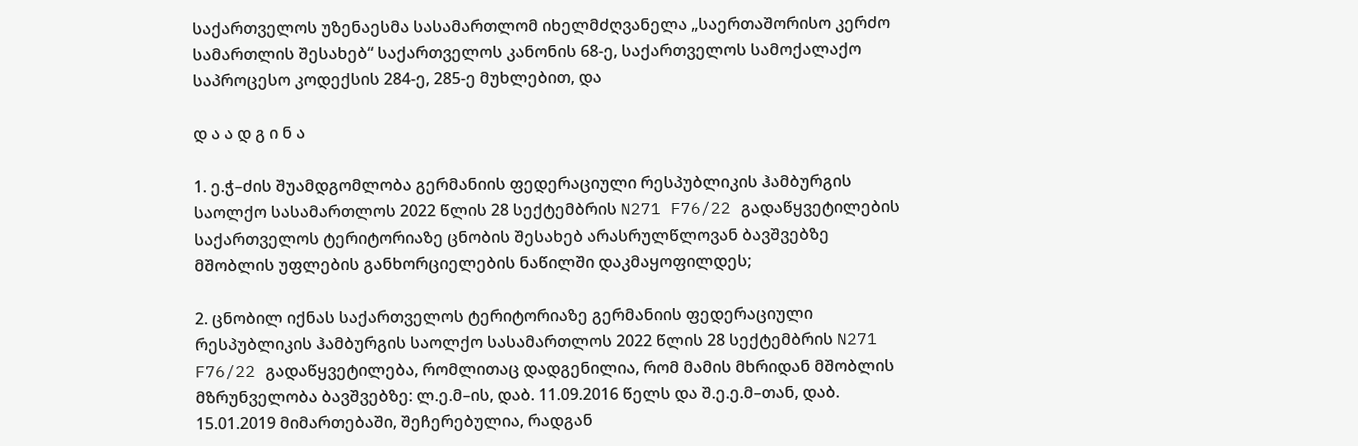საქართველოს უზენაესმა სასამართლომ იხელმძღვანელა „საერთაშორისო კერძო სამართლის შესახებ“ საქართველოს კანონის 68-ე, საქართველოს სამოქალაქო საპროცესო კოდექსის 284-ე, 285-ე მუხლებით, და

დ ა ა დ გ ი ნ ა

1. ე.ჭ–ძის შუამდგომლობა გერმანიის ფედერაციული რესპუბლიკის ჰამბურგის საოლქო სასამართლოს 2022 წლის 28 სექტემბრის N271 F76/22 გადაწყვეტილების საქართველოს ტერიტორიაზე ცნობის შესახებ არასრულწლოვან ბავშვებზე მშობლის უფლების განხორციელების ნაწილში დაკმაყოფილდეს;

2. ცნობილ იქნას საქართველოს ტერიტორიაზე გერმანიის ფედერაციული რესპუბლიკის ჰამბურგის საოლქო სასამართლოს 2022 წლის 28 სექტემბრის N271 F76/22 გადაწყვეტილება, რომლითაც დადგენილია, რომ მამის მხრიდან მშობლის მზრუნველობა ბავშვებზე: ლ.ე.მ–ის, დაბ. 11.09.2016 წელს და შ.ე.ე.მ–თან, დაბ. 15.01.2019 მიმართებაში, შეჩერებულია, რადგან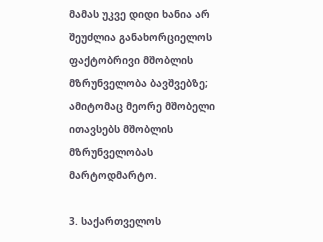მამას უკვე დიდი ხანია არ შეუძლია განახორციელოს ფაქტობრივი მშობლის მზრუნველობა ბავშვებზე; ამიტომაც მეორე მშობელი ითავსებს მშობლის მზრუნველობას მარტოდმარტო.

3. საქართველოს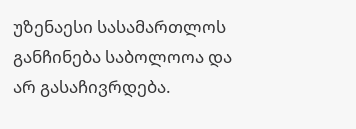უზენაესი სასამართლოს განჩინება საბოლოოა და არ გასაჩივრდება.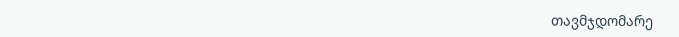თავმჯდომარე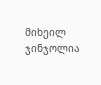მიხეილ ჯინჯოლია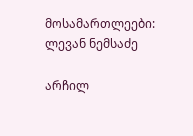მოსამართლეები: ლევან ნემსაძე

არჩილ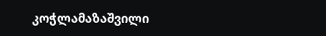კოჭლამაზაშვილი